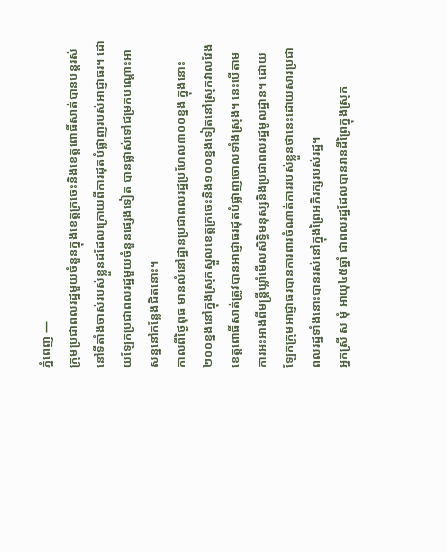ភ្នំពេញ —
ក្រុមប្រជាពលរដ្ឋមួយចំនួនក្នុងខេត្តក្រចេះនិងខេត្តពោធិ៍សាត់បានបន្តរស់នៅទីតាំងចាស់របស់ខ្លួនដដែលក្រោយពីការដុតបំផ្លាញរបស់អាជ្ញាធរ។ ដោយឡែកប្រជាពលរដ្ឋមួយចំនួនផ្សេងទៀត បានផ្លាស់ទៅជម្រកបណ្តោះអាសន្ននៅកន្លែងជិតនោះ។
កាលពីថ្ងៃពុធ មានលំនៅដ្ឋានប្រជាពលរដ្ឋប្រហែល៣០០ខ្នង ក្នុងនោះ២០០ខ្នងនៅក្នុងស្រុកស្នួលខេត្តក្រចេះនិង១០០ខ្នងទៀតនៅស្រុកវាលវែងខេត្តពោធិ៍សាត់ត្រូវបានអាជ្ញាធរដុតបំផ្លាញចោលទាំងស្រុង។ នេះបើតាមការអះអាងពីមន្ត្រីឃ្លាំមើលសិទ្ធិមនុស្សនិងប្រជាពលរដ្ឋមូលដ្ឋាន។ ដោយឡែកក្រុមអាជ្ញាធរបានការពារចំណាត់ការរបស់ខ្លួនថានេះដោយសារប្រជាពលរដ្ឋទាំងនោះបានរស់នៅក្នុងព្រៃអភិរក្សរបស់រដ្ឋ។
អ្នកស្រី ស មុំ អាយុ៤៥ឆ្នាំ ជាពលរដ្ឋដែលបានរានដីព្រៃក្នុងស្រុក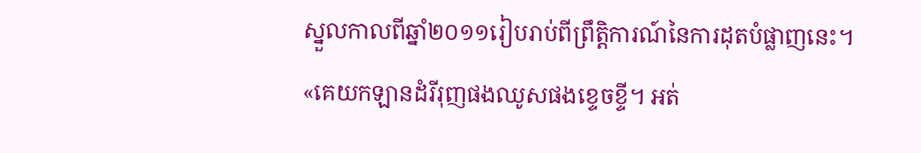ស្នួលកាលពីឆ្នាំ២០១១រៀបរាប់ពីព្រឹត្តិការណ៍នៃការដុតបំផ្លាញនេះ។
«គេយកឡានដំរីរុញផងឈូសផងខ្ទេចខ្ទី។ អត់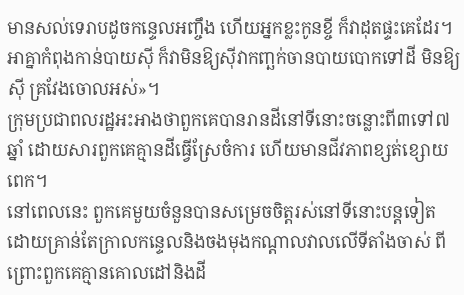មានសល់ទេរាបដូចកន្ទេលអញ្ចឹង ហើយអ្នកខ្លះកូនខ្ចី ក៏វាដុតផ្ទះគេដែរ។ អាគ្នាកំពុងកាន់បាយស៊ី ក៏វាមិនឱ្យស៊ីវាកញ្ឆក់ចានបាយបោកទៅដី មិនឱ្យស៊ី គ្រវែងចោលអស់»។
ក្រុមប្រជាពលរដ្ឋអះអាងថាពួកគេបានរានដីនៅទីនោះចន្លោះពី៣ទៅ៧ឆ្នាំ ដោយសារពួកគេគ្មានដីធ្វើស្រែចំការ ហើយមានជីវភាពខ្សត់ខ្សោយពេក។
នៅពេលនេះ ពួកគេមួយចំនួនបានសម្រេចចិត្តរស់នៅទីនោះបន្តទៀត ដោយគ្រាន់តែក្រាលកន្ទេលនិងចងមុងកណ្តាលវាលលើទីតាំងចាស់ ពីព្រោះពួកគេគ្មានគោលដៅនិងដី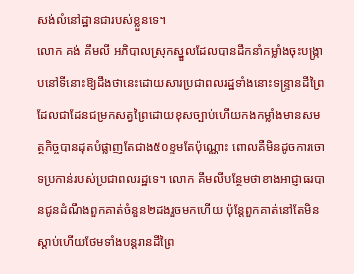សង់លំនៅដ្ឋានជារបស់ខ្លួនទេ។
លោក គង់ គឹមលី អភិបាលស្រុកស្នួលដែលបានដឹកនាំកម្លាំងចុះបង្ក្រាបនៅទីនោះឱ្យដឹងថានេះដោយសារប្រជាពលរដ្ឋទាំងនោះទន្ទ្រានដីព្រៃដែលជាដែនជម្រកសត្វព្រៃដោយខុសច្បាប់ហើយកងកម្លាំងមានសមត្ថកិច្ចបានដុតបំផ្លាញតែជាង៥០ខ្ទមតែប៉ុណ្ណោះ ពោលគឺមិនដូចការចោទប្រកាន់របស់ប្រជាពលរដ្ឋទេ។ លោក គឹមលីបន្ថែមថាខាងអាជ្ញាធរបានជូនដំណឹងពួកគាត់ចំនួន២ដងរួចមកហើយ ប៉ុន្តែពួកគាត់នៅតែមិនស្តាប់ហើយថែមទាំងបន្តរានដីព្រៃ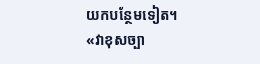យកបន្ថែមទៀត។
«វាខុសច្បា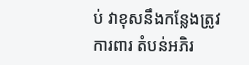ប់ វាខុសនឹងកន្លែងត្រូវការពារ តំបន់អភិរ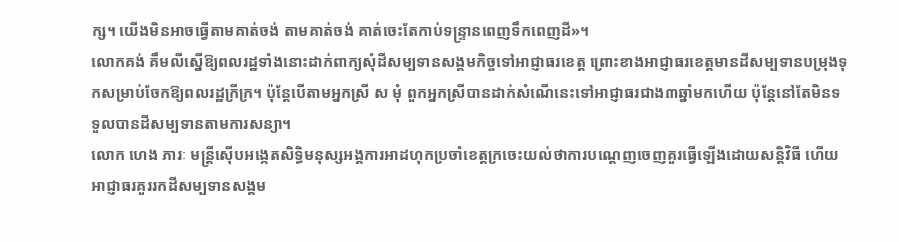ក្ស។ យើងមិនអាចធ្វើតាមគាត់ចង់ តាមគាត់ចង់ គាត់ចេះតែកាប់ទន្ទ្រានពេញទឹកពេញដី»។
លោកគង់ គឹមលីស្នើឱ្យពលរដ្ឋទាំងនោះដាក់ពាក្យសុំដីសម្បទានសង្គមកិច្ចទៅអាជ្ញាធរខេត្ត ព្រោះខាងអាជ្ញាធរខេត្តមានដីសម្បទានបម្រុងទុកសម្រាប់ចែកឱ្យពលរដ្ឋក្រីក្រ។ ប៉ុន្តែបើតាមអ្នកស្រី ស មុំ ពួកអ្នកស្រីបានដាក់សំណើនេះទៅអាជ្ញាធរជាង៣ឆ្នាំមកហើយ ប៉ុន្តែនៅតែមិនទទួលបានដីសម្បទានតាមការសន្យា។
លោក ហេង ភារៈ មន្ត្រីស៊ើបអង្កេតសិទ្ធិមនុស្សអង្គការអាដហុកប្រចាំខេត្តក្រចេះយល់ថាការបណ្តេញចេញគួរធ្វើឡើងដោយសន្តិវិធី ហើយអាជ្ញាធរគួររកដីសម្បទានសង្គម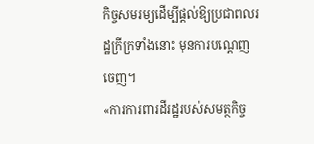កិច្ចសមរម្យដើម្បីផ្តល់ឱ្យប្រជាពលរដ្ឋក្រីក្រទាំងនោះ មុនការបណ្តេញចេញ។
«ការការពារដីរដ្ឋរបស់សមត្ថកិច្ច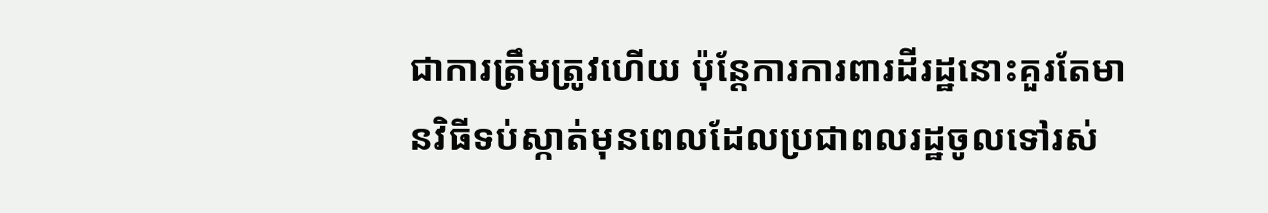ជាការត្រឹមត្រូវហើយ ប៉ុន្តែការការពារដីរដ្ឋនោះគួរតែមានវិធីទប់ស្កាត់មុនពេលដែលប្រជាពលរដ្ឋចូលទៅរស់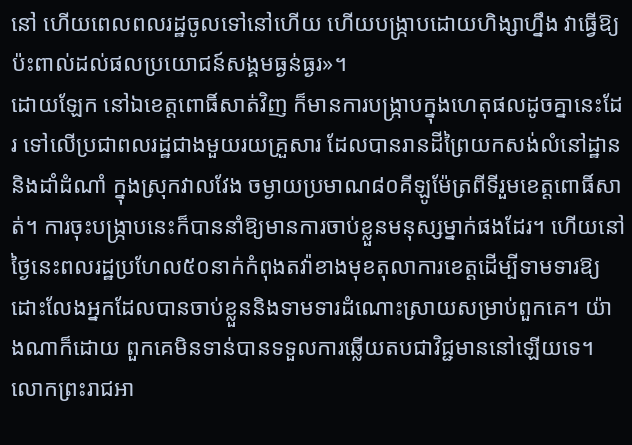នៅ ហើយពេលពលរដ្ឋចូលទៅនៅហើយ ហើយបង្ក្រាបដោយហិង្សាហ្នឹង វាធ្វើឱ្យប៉ះពាល់ដល់ផលប្រយោជន៍សង្គមធ្ងន់ធ្ងរ»។
ដោយឡែក នៅឯខេត្តពោធិ៍សាត់វិញ ក៏មានការបង្ក្រាបក្នុងហេតុផលដូចគ្នានេះដែរ ទៅលើប្រជាពលរដ្ឋជាងមួយរយគ្រួសារ ដែលបានរានដីព្រៃយកសង់លំនៅដ្ឋាននិងដាំដំណាំ ក្នុងស្រុកវាលវែង ចម្ងាយប្រមាណ៨០គីឡូម៉ែត្រពីទីរួមខេត្តពោធិ៍សាត់។ ការចុះបង្ក្រាបនេះក៏បាននាំឱ្យមានការចាប់ខ្លួនមនុស្សម្នាក់ផងដែរ។ ហើយនៅថ្ងៃនេះពលរដ្ឋប្រហែល៥០នាក់កំពុងតវ៉ាខាងមុខតុលាការខេត្តដើម្បីទាមទារឱ្យដោះលែងអ្នកដែលបានចាប់ខ្លួននិងទាមទារដំណោះស្រាយសម្រាប់ពួកគេ។ យ៉ាងណាក៏ដោយ ពួកគេមិនទាន់បានទទួលការឆ្លើយតបជាវិជ្ជមាននៅឡើយទេ។
លោកព្រះរាជអា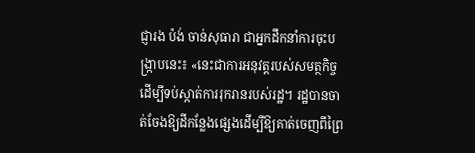ជ្ញារង ប៉ង់ ចាន់សុធារា ជាអ្នកដឹកនាំការចុះបង្ក្រាបនេះ៖ «នេះជាការអនុវត្តរបស់សមត្ថកិច្ចដើម្បីទប់ស្កាត់ការរុករានរបស់រដ្ឋ។ រដ្ឋបានចាត់ចែងឱ្យដីកន្លែងផ្សេងដើម្បីឱ្យគាត់ចេញពីព្រៃ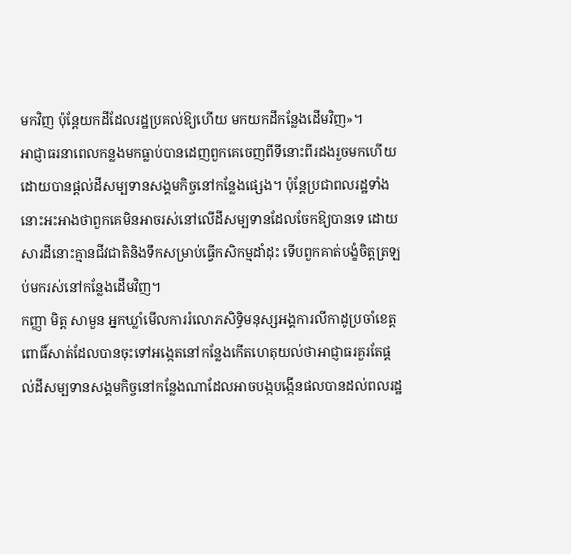មកវិញ ប៉ុន្តែយកដីដែលរដ្ឋប្រគល់ឱ្យហើយ មកយកដីកន្លែងដើមវិញ»។
អាជ្ញាធរនាពេលកន្លងមកធ្លាប់បានដេញពួកគេចេញពីទីនោះពីរដងរួចមកហើយ ដោយបានផ្តល់ដីសម្បទានសង្គមកិច្ចនៅកន្លែងផ្សេង។ ប៉ុន្តែប្រជាពលរដ្ឋទាំងនោះអះអាងថាពួកគេមិនអាចរស់នៅលើដីសម្បទានដែលចែកឱ្យបានទេ ដោយសារដីនោះគ្មានជីវជាតិនិងទឹកសម្រាប់ធ្វើកសិកម្មដាំដុះ ទើបពួកគាត់បង្ខំចិត្តត្រឡប់មករស់នៅកន្លែងដើមវិញ។
កញ្ញា មិត្ត សាមួន អ្នកឃ្លាំមើលការរំលោភសិទ្ធិមនុស្សអង្គការលីកាដូប្រចាំខេត្តពោធិ៍សាត់ដែលបានចុះទៅអង្កេតនៅកន្លែងកើតហេតុយល់ថាអាជ្ញាធរគួរតែផ្តល់ដីសម្បទានសង្គមកិច្ចនៅកន្លែងណាដែលអាចបង្កបង្កើនផលបានដល់ពលរដ្ឋ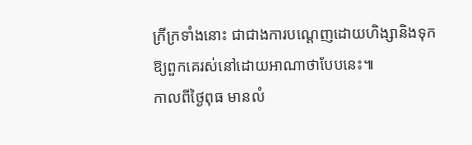ក្រីក្រទាំងនោះ ជាជាងការបណ្តេញដោយហិង្សានិងទុកឱ្យពួកគេរស់នៅដោយអាណាថាបែបនេះ៕
កាលពីថ្ងៃពុធ មានលំ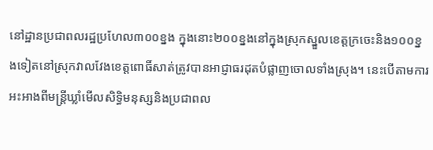នៅដ្ឋានប្រជាពលរដ្ឋប្រហែល៣០០ខ្នង ក្នុងនោះ២០០ខ្នងនៅក្នុងស្រុកស្នួលខេត្តក្រចេះនិង១០០ខ្នងទៀតនៅស្រុកវាលវែងខេត្តពោធិ៍សាត់ត្រូវបានអាជ្ញាធរដុតបំផ្លាញចោលទាំងស្រុង។ នេះបើតាមការអះអាងពីមន្ត្រីឃ្លាំមើលសិទ្ធិមនុស្សនិងប្រជាពល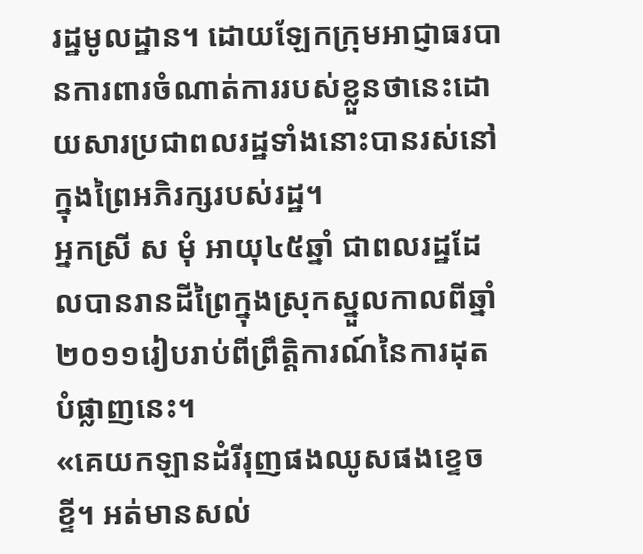រដ្ឋមូលដ្ឋាន។ ដោយឡែកក្រុមអាជ្ញាធរបានការពារចំណាត់ការរបស់ខ្លួនថានេះដោយសារប្រជាពលរដ្ឋទាំងនោះបានរស់នៅក្នុងព្រៃអភិរក្សរបស់រដ្ឋ។
អ្នកស្រី ស មុំ អាយុ៤៥ឆ្នាំ ជាពលរដ្ឋដែលបានរានដីព្រៃក្នុងស្រុកស្នួលកាលពីឆ្នាំ២០១១រៀបរាប់ពីព្រឹត្តិការណ៍នៃការដុតបំផ្លាញនេះ។
«គេយកឡានដំរីរុញផងឈូសផងខ្ទេចខ្ទី។ អត់មានសល់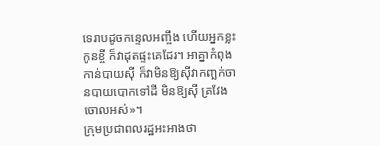ទេរាបដូចកន្ទេលអញ្ចឹង ហើយអ្នកខ្លះកូនខ្ចី ក៏វាដុតផ្ទះគេដែរ។ អាគ្នាកំពុងកាន់បាយស៊ី ក៏វាមិនឱ្យស៊ីវាកញ្ឆក់ចានបាយបោកទៅដី មិនឱ្យស៊ី គ្រវែងចោលអស់»។
ក្រុមប្រជាពលរដ្ឋអះអាងថា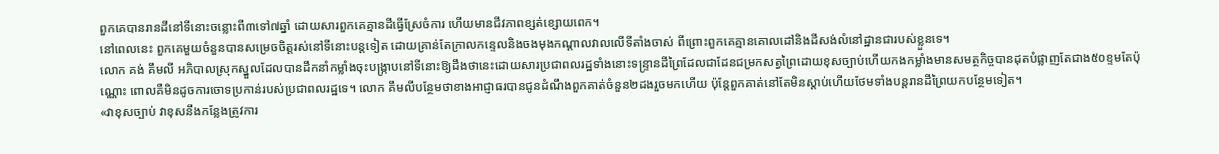ពួកគេបានរានដីនៅទីនោះចន្លោះពី៣ទៅ៧ឆ្នាំ ដោយសារពួកគេគ្មានដីធ្វើស្រែចំការ ហើយមានជីវភាពខ្សត់ខ្សោយពេក។
នៅពេលនេះ ពួកគេមួយចំនួនបានសម្រេចចិត្តរស់នៅទីនោះបន្តទៀត ដោយគ្រាន់តែក្រាលកន្ទេលនិងចងមុងកណ្តាលវាលលើទីតាំងចាស់ ពីព្រោះពួកគេគ្មានគោលដៅនិងដីសង់លំនៅដ្ឋានជារបស់ខ្លួនទេ។
លោក គង់ គឹមលី អភិបាលស្រុកស្នួលដែលបានដឹកនាំកម្លាំងចុះបង្ក្រាបនៅទីនោះឱ្យដឹងថានេះដោយសារប្រជាពលរដ្ឋទាំងនោះទន្ទ្រានដីព្រៃដែលជាដែនជម្រកសត្វព្រៃដោយខុសច្បាប់ហើយកងកម្លាំងមានសមត្ថកិច្ចបានដុតបំផ្លាញតែជាង៥០ខ្ទមតែប៉ុណ្ណោះ ពោលគឺមិនដូចការចោទប្រកាន់របស់ប្រជាពលរដ្ឋទេ។ លោក គឹមលីបន្ថែមថាខាងអាជ្ញាធរបានជូនដំណឹងពួកគាត់ចំនួន២ដងរួចមកហើយ ប៉ុន្តែពួកគាត់នៅតែមិនស្តាប់ហើយថែមទាំងបន្តរានដីព្រៃយកបន្ថែមទៀត។
«វាខុសច្បាប់ វាខុសនឹងកន្លែងត្រូវការ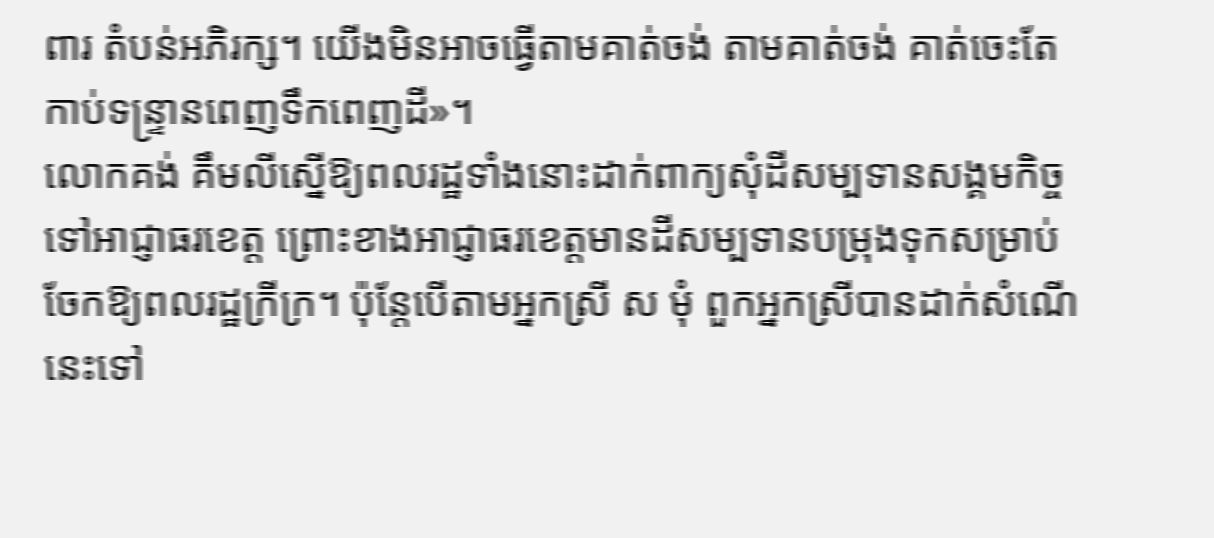ពារ តំបន់អភិរក្ស។ យើងមិនអាចធ្វើតាមគាត់ចង់ តាមគាត់ចង់ គាត់ចេះតែកាប់ទន្ទ្រានពេញទឹកពេញដី»។
លោកគង់ គឹមលីស្នើឱ្យពលរដ្ឋទាំងនោះដាក់ពាក្យសុំដីសម្បទានសង្គមកិច្ចទៅអាជ្ញាធរខេត្ត ព្រោះខាងអាជ្ញាធរខេត្តមានដីសម្បទានបម្រុងទុកសម្រាប់ចែកឱ្យពលរដ្ឋក្រីក្រ។ ប៉ុន្តែបើតាមអ្នកស្រី ស មុំ ពួកអ្នកស្រីបានដាក់សំណើនេះទៅ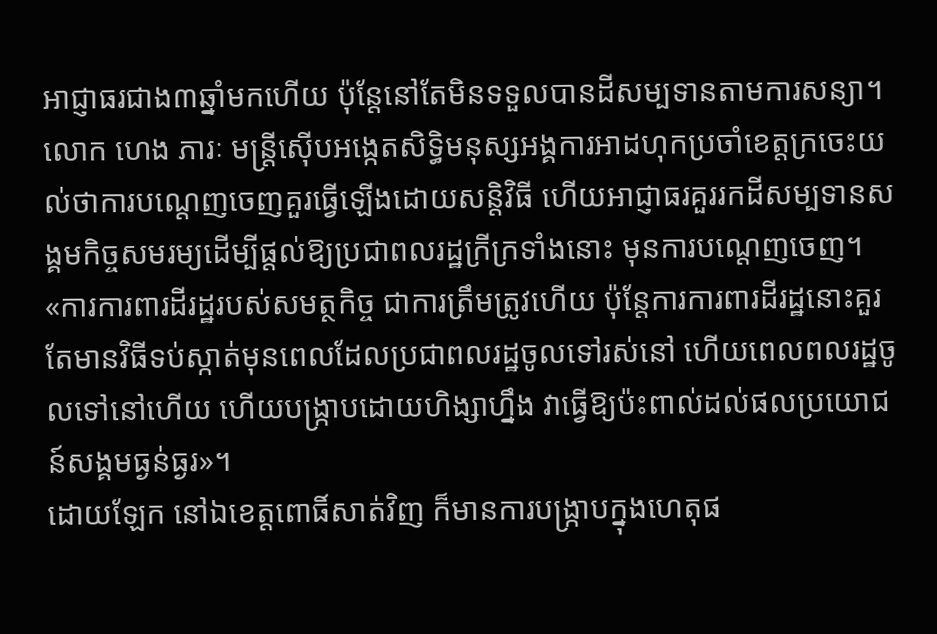អាជ្ញាធរជាង៣ឆ្នាំមកហើយ ប៉ុន្តែនៅតែមិនទទួលបានដីសម្បទានតាមការសន្យា។
លោក ហេង ភារៈ មន្ត្រីស៊ើបអង្កេតសិទ្ធិមនុស្សអង្គការអាដហុកប្រចាំខេត្តក្រចេះយល់ថាការបណ្តេញចេញគួរធ្វើឡើងដោយសន្តិវិធី ហើយអាជ្ញាធរគួររកដីសម្បទានសង្គមកិច្ចសមរម្យដើម្បីផ្តល់ឱ្យប្រជាពលរដ្ឋក្រីក្រទាំងនោះ មុនការបណ្តេញចេញ។
«ការការពារដីរដ្ឋរបស់សមត្ថកិច្ច ជាការត្រឹមត្រូវហើយ ប៉ុន្តែការការពារដីរដ្ឋនោះគួរតែមានវិធីទប់ស្កាត់មុនពេលដែលប្រជាពលរដ្ឋចូលទៅរស់នៅ ហើយពេលពលរដ្ឋចូលទៅនៅហើយ ហើយបង្ក្រាបដោយហិង្សាហ្នឹង វាធ្វើឱ្យប៉ះពាល់ដល់ផលប្រយោជន៍សង្គមធ្ងន់ធ្ងរ»។
ដោយឡែក នៅឯខេត្តពោធិ៍សាត់វិញ ក៏មានការបង្ក្រាបក្នុងហេតុផ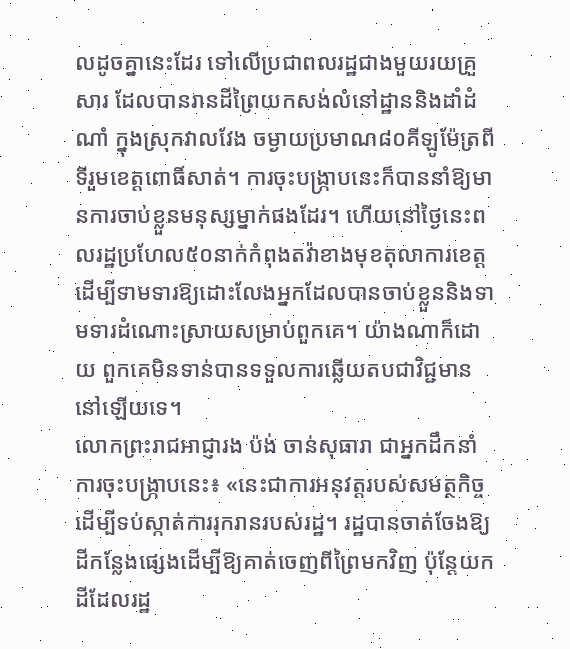លដូចគ្នានេះដែរ ទៅលើប្រជាពលរដ្ឋជាងមួយរយគ្រួសារ ដែលបានរានដីព្រៃយកសង់លំនៅដ្ឋាននិងដាំដំណាំ ក្នុងស្រុកវាលវែង ចម្ងាយប្រមាណ៨០គីឡូម៉ែត្រពីទីរួមខេត្តពោធិ៍សាត់។ ការចុះបង្ក្រាបនេះក៏បាននាំឱ្យមានការចាប់ខ្លួនមនុស្សម្នាក់ផងដែរ។ ហើយនៅថ្ងៃនេះពលរដ្ឋប្រហែល៥០នាក់កំពុងតវ៉ាខាងមុខតុលាការខេត្តដើម្បីទាមទារឱ្យដោះលែងអ្នកដែលបានចាប់ខ្លួននិងទាមទារដំណោះស្រាយសម្រាប់ពួកគេ។ យ៉ាងណាក៏ដោយ ពួកគេមិនទាន់បានទទួលការឆ្លើយតបជាវិជ្ជមាននៅឡើយទេ។
លោកព្រះរាជអាជ្ញារង ប៉ង់ ចាន់សុធារា ជាអ្នកដឹកនាំការចុះបង្ក្រាបនេះ៖ «នេះជាការអនុវត្តរបស់សមត្ថកិច្ចដើម្បីទប់ស្កាត់ការរុករានរបស់រដ្ឋ។ រដ្ឋបានចាត់ចែងឱ្យដីកន្លែងផ្សេងដើម្បីឱ្យគាត់ចេញពីព្រៃមកវិញ ប៉ុន្តែយកដីដែលរដ្ឋ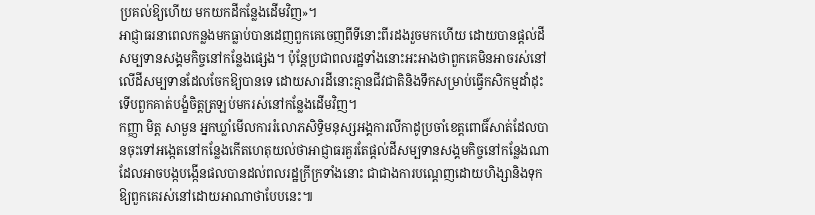ប្រគល់ឱ្យហើយ មកយកដីកន្លែងដើមវិញ»។
អាជ្ញាធរនាពេលកន្លងមកធ្លាប់បានដេញពួកគេចេញពីទីនោះពីរដងរួចមកហើយ ដោយបានផ្តល់ដីសម្បទានសង្គមកិច្ចនៅកន្លែងផ្សេង។ ប៉ុន្តែប្រជាពលរដ្ឋទាំងនោះអះអាងថាពួកគេមិនអាចរស់នៅលើដីសម្បទានដែលចែកឱ្យបានទេ ដោយសារដីនោះគ្មានជីវជាតិនិងទឹកសម្រាប់ធ្វើកសិកម្មដាំដុះ ទើបពួកគាត់បង្ខំចិត្តត្រឡប់មករស់នៅកន្លែងដើមវិញ។
កញ្ញា មិត្ត សាមួន អ្នកឃ្លាំមើលការរំលោភសិទ្ធិមនុស្សអង្គការលីកាដូប្រចាំខេត្តពោធិ៍សាត់ដែលបានចុះទៅអង្កេតនៅកន្លែងកើតហេតុយល់ថាអាជ្ញាធរគួរតែផ្តល់ដីសម្បទានសង្គមកិច្ចនៅកន្លែងណាដែលអាចបង្កបង្កើនផលបានដល់ពលរដ្ឋក្រីក្រទាំងនោះ ជាជាងការបណ្តេញដោយហិង្សានិងទុកឱ្យពួកគេរស់នៅដោយអាណាថាបែបនេះ៕